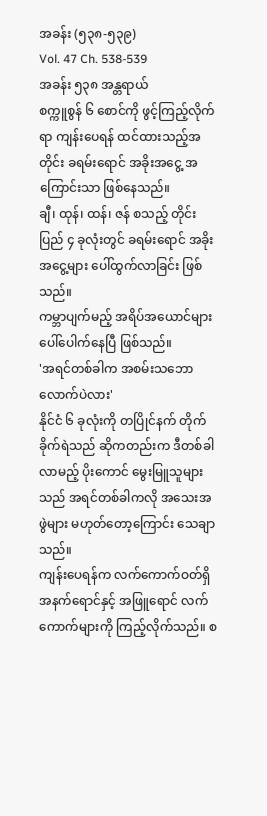အခန်း (၅၃၈-၅၃၉)
Vol. 47 Ch. 538-539
အခန်း ၅၃၈ အန္တရာယ်
စက္ကူစွန် ၆ စောင်ကို ဖွင့်ကြည့်လိုက်ရာ ကျန်းပေရန် ထင်ထားသည့်အတိုင်း ခရမ်းရောင် အခိုးအငွေ့ အကြောင်းသာ ဖြစ်နေသည်။
ချီ၊ ထုန်၊ ထန်၊ ဇန် စသည့် တိုင်းပြည် ၄ ခုလုံးတွင် ခရမ်းရောင် အခိုးအငွေ့များ ပေါ်ထွက်လာခြင်း ဖြစ်သည်။
ကမ္ဘာပျက်မည့် အရိပ်အယောင်များ ပေါ်ပေါက်နေပြီ ဖြစ်သည်။
'အရင်တစ်ခါက အစမ်းသဘောလောက်ပဲလား'
နိုင်ငံ ၆ ခုလုံးကို တပြိုင်နက် တိုက်ခိုက်ရဲသည် ဆိုကတည်းက ဒီတစ်ခါ လာမည့် ပိုးကောင် မွေးမြူသူများသည် အရင်တစ်ခါကလို အသေးအဖွဲများ မဟုတ်တော့ကြောင်း သေချာသည်။
ကျန်းပေရန်က လက်ကောက်ဝတ်ရှိ အနက်ရောင်နှင့် အဖြူရောင် လက်ကောက်များကို ကြည့်လိုက်သည်။ စ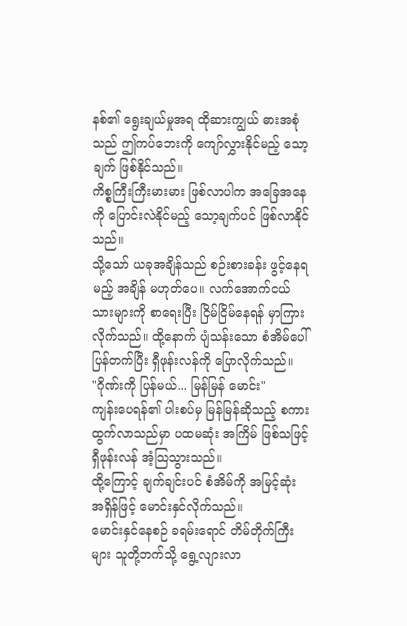နစ်၏ ရွေးချယ်မှုအရ ထိုဆားကျွယ် ဓားအစုံသည် ဤကပ်ဘေးကို ကျော်လွှားနိုင်မည့် သော့ချက် ဖြစ်နိုင်သည်။
ကိစ္စကြီးကြီးမားမား ဖြစ်လာပါက အခြေအနေကို ပြောင်းလဲနိုင်မည့် သော့ချက်ပင် ဖြစ်လာနိုင်သည်။
သို့သော် ယခုအချိန်သည် စဉ်းစားခန်း ဖွင့်နေရမည့် အချိန် မဟုတ်ပေ။ လက်အောက်ငယ်သားများကို စာရေးပြီး ငြိမ်ငြိမ်နေရန် မှာကြားလိုက်သည်။ ထို့နောက် ပျံသန်းသော စံအိမ်ပေါ် ပြန်တက်ပြီး ရှီဖုန်းလန်ကို ပြောလိုက်သည်။
"ဂိုဏ်းကို ပြန်မယ်... မြန်မြန် မောင်း"
ကျန်းပေရန်၏ ပါးစပ်မှ မြန်မြန်ဆိုသည့် စကား ထွက်လာသည်မှာ ပထမဆုံး အကြိမ် ဖြစ်သဖြင့် ရှီဖုန်းလန် အံ့သြသွားသည်။
ထို့ကြောင့် ချက်ချင်းပင် စံအိမ်ကို အမြင့်ဆုံး အရှိန်ဖြင့် မောင်းနှင်လိုက်သည်။
မောင်းနှင်နေစဉ် ခရမ်းရောင် တိမ်တိုက်ကြီးများ သူတို့ဘက်သို့ ရွေ့လျားလာ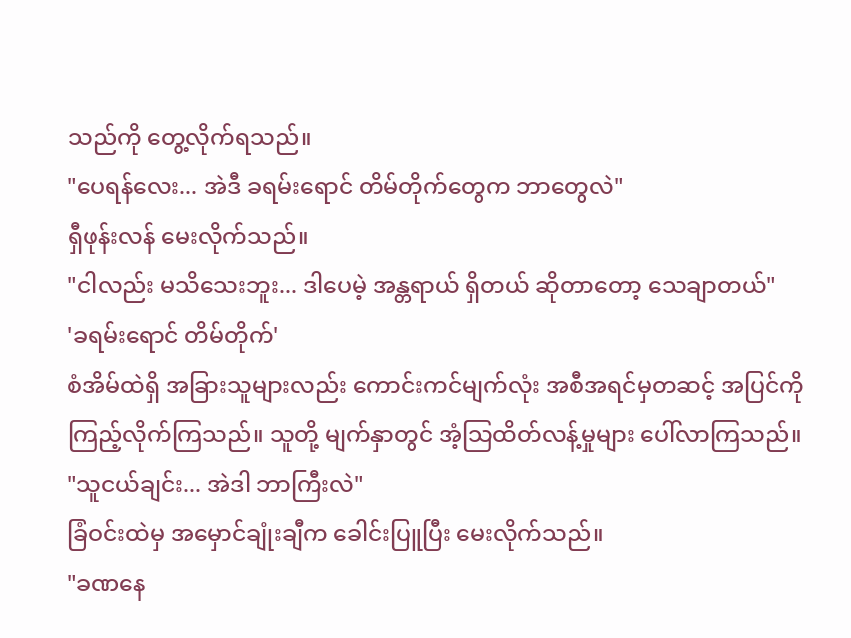သည်ကို တွေ့လိုက်ရသည်။
"ပေရန်လေး... အဲဒီ ခရမ်းရောင် တိမ်တိုက်တွေက ဘာတွေလဲ"
ရှီဖုန်းလန် မေးလိုက်သည်။
"ငါလည်း မသိသေးဘူး... ဒါပေမဲ့ အန္တရာယ် ရှိတယ် ဆိုတာတော့ သေချာတယ်"
'ခရမ်းရောင် တိမ်တိုက်'
စံအိမ်ထဲရှိ အခြားသူများလည်း ကောင်းကင်မျက်လုံး အစီအရင်မှတဆင့် အပြင်ကို ကြည့်လိုက်ကြသည်။ သူတို့ မျက်နှာတွင် အံ့သြထိတ်လန့်မှုများ ပေါ်လာကြသည်။
"သူငယ်ချင်း... အဲဒါ ဘာကြီးလဲ"
ခြံဝင်းထဲမှ အမှောင်ချုံးချီက ခေါင်းပြူပြီး မေးလိုက်သည်။
"ခဏနေ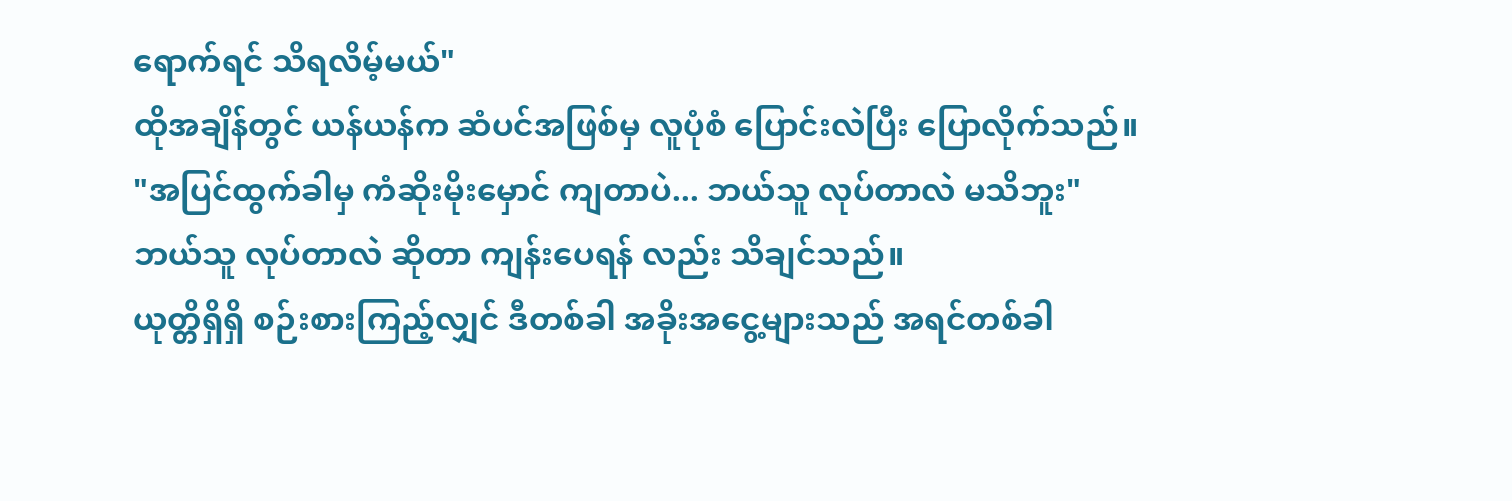ရောက်ရင် သိရလိမ့်မယ်"
ထိုအချိန်တွင် ယန်ယန်က ဆံပင်အဖြစ်မှ လူပုံစံ ပြောင်းလဲပြီး ပြောလိုက်သည်။
"အပြင်ထွက်ခါမှ ကံဆိုးမိုးမှောင် ကျတာပဲ... ဘယ်သူ လုပ်တာလဲ မသိဘူး"
ဘယ်သူ လုပ်တာလဲ ဆိုတာ ကျန်းပေရန် လည်း သိချင်သည်။
ယုတ္တိရှိရှိ စဉ်းစားကြည့်လျှင် ဒီတစ်ခါ အခိုးအငွေ့များသည် အရင်တစ်ခါ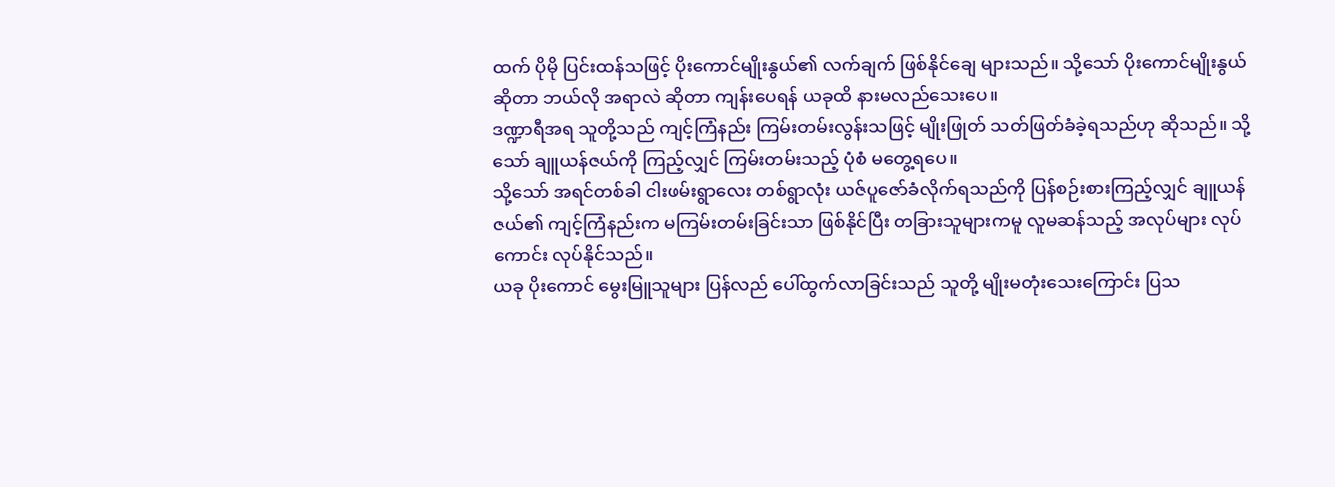ထက် ပိုမို ပြင်းထန်သဖြင့် ပိုးကောင်မျိုးနွယ်၏ လက်ချက် ဖြစ်နိုင်ချေ များသည်။ သို့သော် ပိုးကောင်မျိုးနွယ် ဆိုတာ ဘယ်လို အရာလဲ ဆိုတာ ကျန်းပေရန် ယခုထိ နားမလည်သေးပေ။
ဒဏ္ဍာရီအရ သူတို့သည် ကျင့်ကြံနည်း ကြမ်းတမ်းလွန်းသဖြင့် မျိုးဖြုတ် သတ်ဖြတ်ခံခဲ့ရသည်ဟု ဆိုသည်။ သို့သော် ချူယန်ဇယ်ကို ကြည့်လျှင် ကြမ်းတမ်းသည့် ပုံစံ မတွေ့ရပေ။
သို့သော် အရင်တစ်ခါ ငါးဖမ်းရွာလေး တစ်ရွာလုံး ယဇ်ပူဇော်ခံလိုက်ရသည်ကို ပြန်စဉ်းစားကြည့်လျှင် ချူယန်ဇယ်၏ ကျင့်ကြံနည်းက မကြမ်းတမ်းခြင်းသာ ဖြစ်နိုင်ပြီး တခြားသူများကမူ လူမဆန်သည့် အလုပ်များ လုပ်ကောင်း လုပ်နိုင်သည်။
ယခု ပိုးကောင် မွေးမြူသူများ ပြန်လည် ပေါ်ထွက်လာခြင်းသည် သူတို့ မျိုးမတုံးသေးကြောင်း ပြသ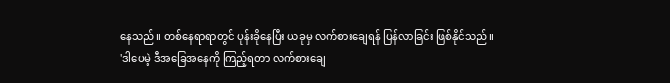နေသည်။ တစ်နေရာရာတွင် ပုန်းခိုနေပြီး ယခုမှ လက်စားချေရန် ပြန်လာခြင်း ဖြစ်နိုင်သည်။
'ဒါပေမဲ့ ဒီအခြေအနေကို ကြည့်ရတာ လက်စားချေ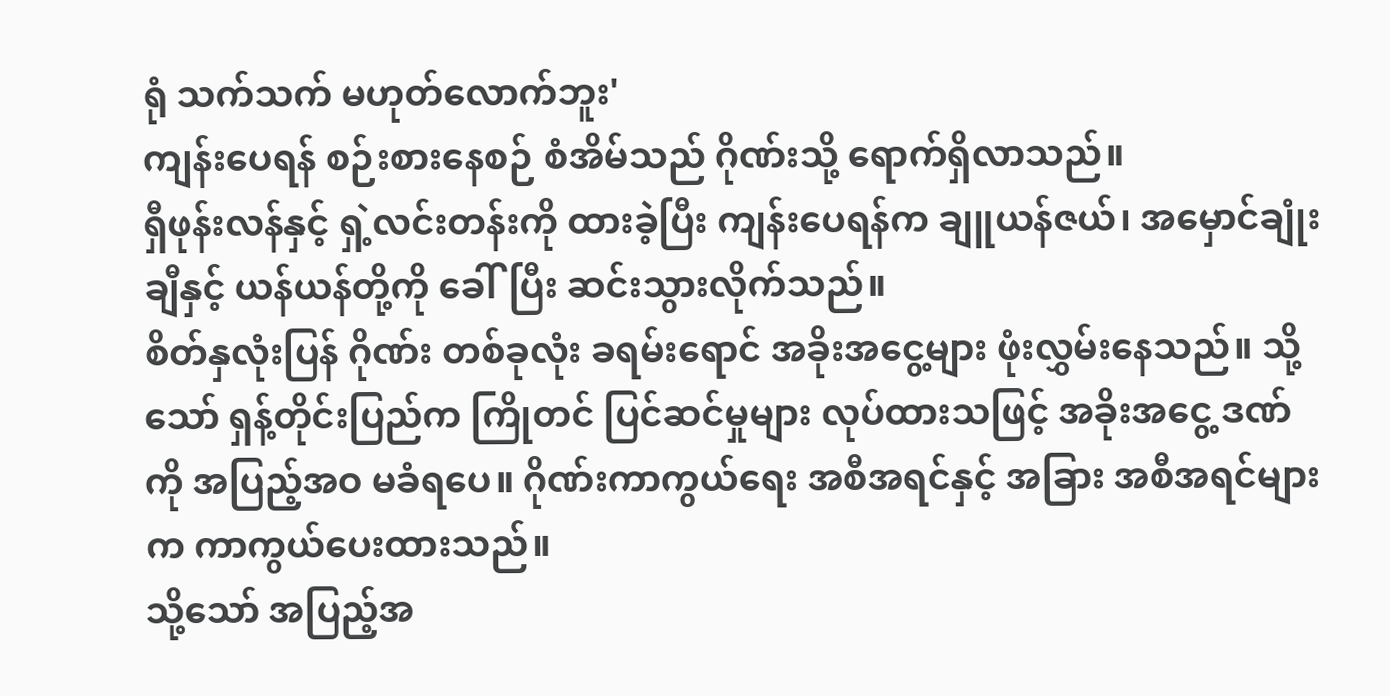ရုံ သက်သက် မဟုတ်လောက်ဘူး'
ကျန်းပေရန် စဉ်းစားနေစဉ် စံအိမ်သည် ဂိုဏ်းသို့ ရောက်ရှိလာသည်။
ရှီဖုန်းလန်နှင့် ရှဲ့လင်းတန်းကို ထားခဲ့ပြီး ကျန်းပေရန်က ချူယန်ဇယ်၊ အမှောင်ချုံးချီနှင့် ယန်ယန်တို့ကို ခေါ်ပြီး ဆင်းသွားလိုက်သည်။
စိတ်နှလုံးပြန် ဂိုဏ်း တစ်ခုလုံး ခရမ်းရောင် အခိုးအငွေ့များ ဖုံးလွှမ်းနေသည်။ သို့သော် ရှန့်တိုင်းပြည်က ကြိုတင် ပြင်ဆင်မှုများ လုပ်ထားသဖြင့် အခိုးအငွေ့ ဒဏ်ကို အပြည့်အဝ မခံရပေ။ ဂိုဏ်းကာကွယ်ရေး အစီအရင်နှင့် အခြား အစီအရင်များက ကာကွယ်ပေးထားသည်။
သို့သော် အပြည့်အ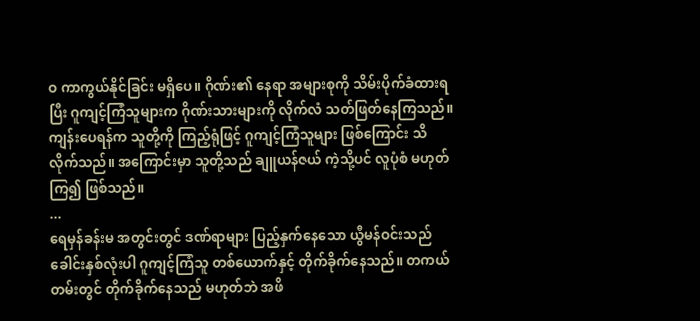ဝ ကာကွယ်နိုင်ခြင်း မရှိပေ။ ဂိုဏ်း၏ နေရာ အများစုကို သိမ်းပိုက်ခံထားရပြီး ဂူကျင့်ကြံသူများက ဂိုဏ်းသားများကို လိုက်လံ သတ်ဖြတ်နေကြသည်။
ကျန်းပေရန်က သူတို့ကို ကြည့်ရုံဖြင့် ဂူကျင့်ကြံသူများ ဖြစ်ကြောင်း သိလိုက်သည်။ အကြောင်းမှာ သူတို့သည် ချူယန်ဇယ် ကဲ့သို့ပင် လူပုံစံ မဟုတ်ကြ၍ ဖြစ်သည်။
...
ရေမှန်ခန်းမ အတွင်းတွင် ဒဏ်ရာများ ပြည့်နှက်နေသော ယွီမန်ဝင်းသည် ခေါင်းနှစ်လုံးပါ ဂူကျင့်ကြံသူ တစ်ယောက်နှင့် တိုက်ခိုက်နေသည်။ တကယ်တမ်းတွင် တိုက်ခိုက်နေသည် မဟုတ်ဘဲ အဖိ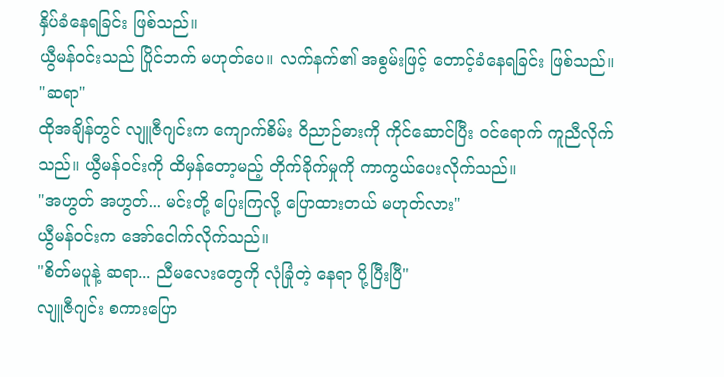နှိပ်ခံနေရခြင်း ဖြစ်သည်။
ယွီမန်ဝင်းသည် ပြိုင်ဘက် မဟုတ်ပေ။ လက်နက်၏ အစွမ်းဖြင့် တောင့်ခံနေရခြင်း ဖြစ်သည်။
"ဆရာ"
ထိုအချိန်တွင် လျူဇီဂျင်းက ကျောက်စိမ်း ဝိညာဉ်ဓားကို ကိုင်ဆောင်ပြီး ဝင်ရောက် ကူညီလိုက်သည်။ ယွီမန်ဝင်းကို ထိမှန်တော့မည့် တိုက်ခိုက်မှုကို ကာကွယ်ပေးလိုက်သည်။
"အဟွတ် အဟွတ်... မင်းတို့ ပြေးကြလို့ ပြောထားတယ် မဟုတ်လား"
ယွီမန်ဝင်းက အော်ငေါက်လိုက်သည်။
"စိတ်မပူနဲ့ ဆရာ... ညီမလေးတွေကို လုံခြုံတဲ့ နေရာ ပို့ပြီးပြီ"
လျူဇီဂျင်း စကားပြော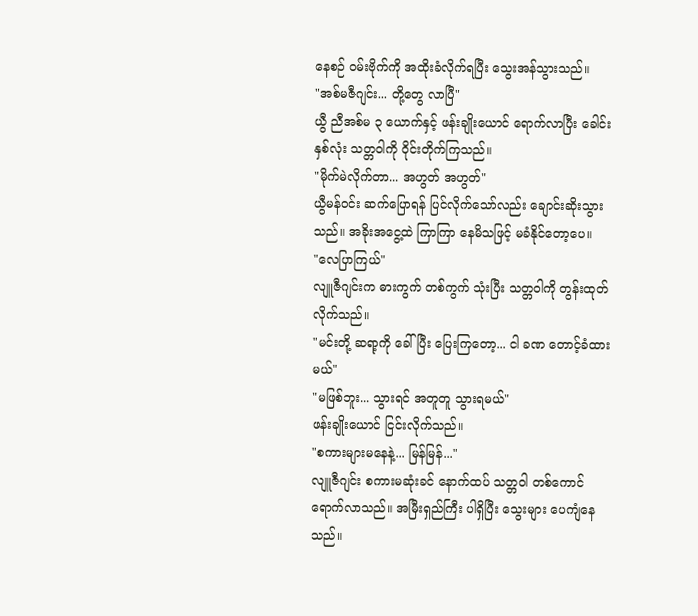နေစဉ် ဝမ်းဗိုက်ကို အထိုးခံလိုက်ရပြီး သွေးအန်သွားသည်။
"အစ်မဇီဂျင်း... တို့တွေ လာပြီ"
ယွီ ညီအစ်မ ၃ ယောက်နှင့် ဖန်းချိုးယောင် ရောက်လာပြီး ခေါင်းနှစ်လုံး သတ္တဝါကို ဝိုင်းတိုက်ကြသည်။
"မိုက်မဲလိုက်တာ... အဟွတ် အဟွတ်"
ယွီမန်ဝင်း ဆက်ပြောရန် ပြင်လိုက်သော်လည်း ချောင်းဆိုးသွားသည်။ အခိုးအငွေ့ထဲ ကြာကြာ နေမိသဖြင့် မခံနိုင်တော့ပေ။
"လေပြာကြယ်"
လျူဇီဂျင်းက ဓားကွက် တစ်ကွက် သုံးပြီး သတ္တဝါကို တွန်းထုတ်လိုက်သည်။
"မင်းတို့ ဆရာ့ကို ခေါ်ပြီး ပြေးကြတော့... ငါ ခဏ တောင့်ခံထားမယ်"
"မဖြစ်ဘူး... သွားရင် အတူတူ သွားရမယ်"
ဖန်းချိုးယောင် ငြင်းလိုက်သည်။
"စကားများမနေနဲ့... မြန်မြန်..."
လျူဇီဂျင်း စကားမဆုံးခင် နောက်ထပ် သတ္တဝါ တစ်ကောင် ရောက်လာသည်။ အမြီးရှည်ကြီး ပါရှိပြီး သွေးများ ပေကျံနေသည်။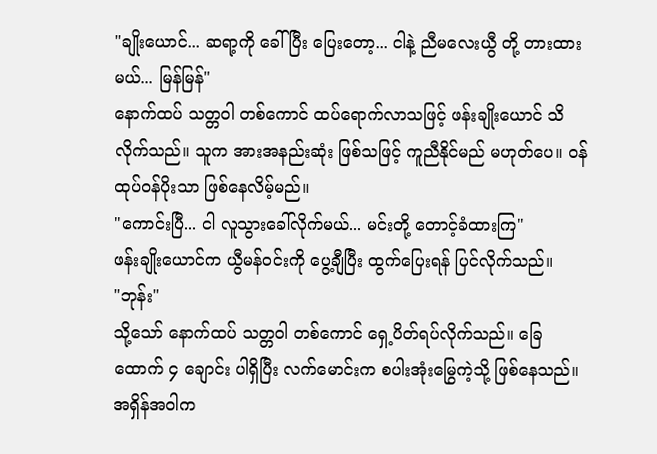"ချိုးယောင်... ဆရာ့ကို ခေါ်ပြီး ပြေးတော့... ငါနဲ့ ညီမလေးယွီ တို့ တားထားမယ်... မြန်မြန်"
နောက်ထပ် သတ္တဝါ တစ်ကောင် ထပ်ရောက်လာသဖြင့် ဖန်းချိုးယောင် သိလိုက်သည်။ သူက အားအနည်းဆုံး ဖြစ်သဖြင့် ကူညီနိုင်မည် မဟုတ်ပေ။ ဝန်ထုပ်ဝန်ပိုးသာ ဖြစ်နေလိမ့်မည်။
"ကောင်းပြီ... ငါ လူသွားခေါ်လိုက်မယ်... မင်းတို့ တောင့်ခံထားကြ"
ဖန်းချိုးယောင်က ယွီမန်ဝင်းကို ပွေ့ချီပြီး ထွက်ပြေးရန် ပြင်လိုက်သည်။
"ဘုန်း"
သို့သော် နောက်ထပ် သတ္တဝါ တစ်ကောင် ရှေ့ပိတ်ရပ်လိုက်သည်။ ခြေထောက် ၄ ချောင်း ပါရှိပြီး လက်မောင်းက စပါးအုံးမြွေကဲ့သို့ ဖြစ်နေသည်။ အရှိန်အဝါက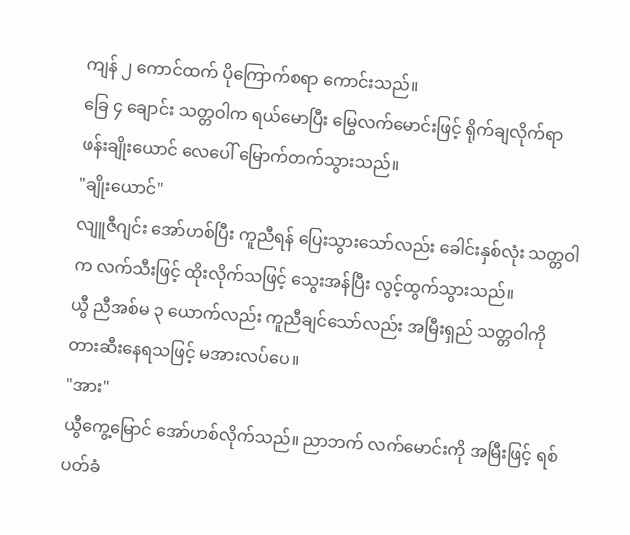ကျန် ၂ ကောင်ထက် ပိုကြောက်စရာ ကောင်းသည်။
ခြေ ၄ ချောင်း သတ္တဝါက ရယ်မောပြီး မြွေလက်မောင်းဖြင့် ရိုက်ချလိုက်ရာ ဖန်းချိုးယောင် လေပေါ် မြောက်တက်သွားသည်။
"ချိုးယောင်"
လျူဇီဂျင်း အော်ဟစ်ပြီး ကူညီရန် ပြေးသွားသော်လည်း ခေါင်းနှစ်လုံး သတ္တဝါက လက်သီးဖြင့် ထိုးလိုက်သဖြင့် သွေးအန်ပြီး လွင့်ထွက်သွားသည်။
ယွီ ညီအစ်မ ၃ ယောက်လည်း ကူညီချင်သော်လည်း အမြီးရှည် သတ္တဝါကို တားဆီးနေရသဖြင့် မအားလပ်ပေ။
"အား"
ယွီကွေ့မြောင် အော်ဟစ်လိုက်သည်။ ညာဘက် လက်မောင်းကို အမြီးဖြင့် ရစ်ပတ်ခံ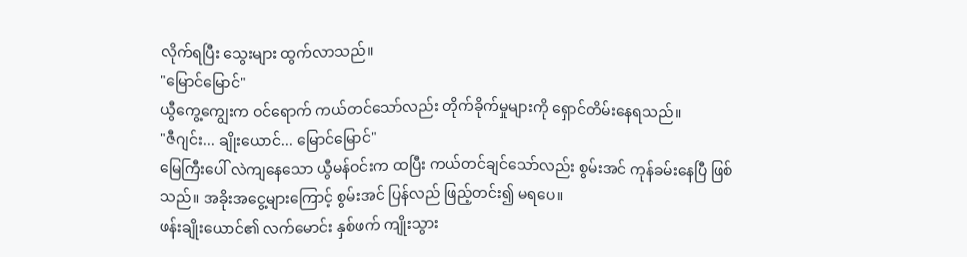လိုက်ရပြီး သွေးများ ထွက်လာသည်။
"မြောင်မြောင်"
ယွီကွေ့ကျွေးက ဝင်ရောက် ကယ်တင်သော်လည်း တိုက်ခိုက်မှုများကို ရှောင်တိမ်းနေရသည်။
"ဇီဂျင်း... ချိုးယောင်... မြောင်မြောင်"
မြေကြီးပေါ် လဲကျနေသော ယွီမန်ဝင်းက ထပြီး ကယ်တင်ချင်သော်လည်း စွမ်းအင် ကုန်ခမ်းနေပြီ ဖြစ်သည်။ အခိုးအငွေ့များကြောင့် စွမ်းအင် ပြန်လည် ဖြည့်တင်း၍ မရပေ။
ဖန်းချိုးယောင်၏ လက်မောင်း နှစ်ဖက် ကျိုးသွား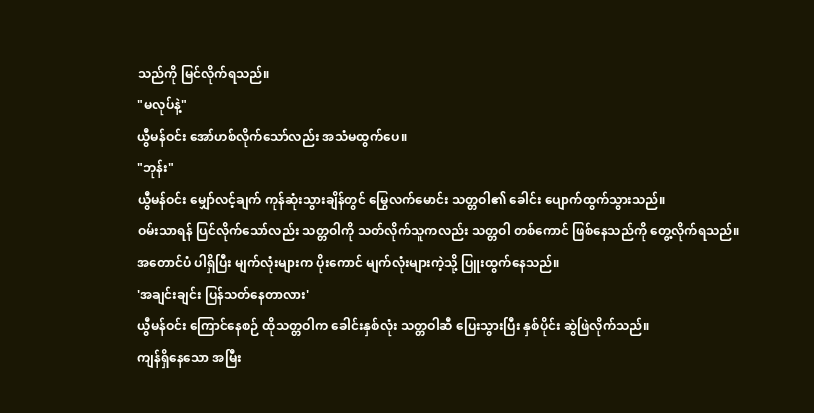သည်ကို မြင်လိုက်ရသည်။
"မလုပ်နဲ့"
ယွီမန်ဝင်း အော်ဟစ်လိုက်သော်လည်း အသံမထွက်ပေ။
"ဘုန်း"
ယွီမန်ဝင်း မျှော်လင့်ချက် ကုန်ဆုံးသွားချိန်တွင် မြွေလက်မောင်း သတ္တဝါ၏ ခေါင်း ပျောက်ထွက်သွားသည်။
ဝမ်းသာရန် ပြင်လိုက်သော်လည်း သတ္တဝါကို သတ်လိုက်သူကလည်း သတ္တဝါ တစ်ကောင် ဖြစ်နေသည်ကို တွေ့လိုက်ရသည်။
အတောင်ပံ ပါရှိပြီး မျက်လုံးများက ပိုးကောင် မျက်လုံးများကဲ့သို့ ပြူးထွက်နေသည်။
'အချင်းချင်း ပြန်သတ်နေတာလား'
ယွီမန်ဝင်း ကြောင်နေစဉ် ထိုသတ္တဝါက ခေါင်းနှစ်လုံး သတ္တဝါဆီ ပြေးသွားပြီး နှစ်ပိုင်း ဆွဲဖြဲလိုက်သည်။
ကျန်ရှိနေသော အမြီး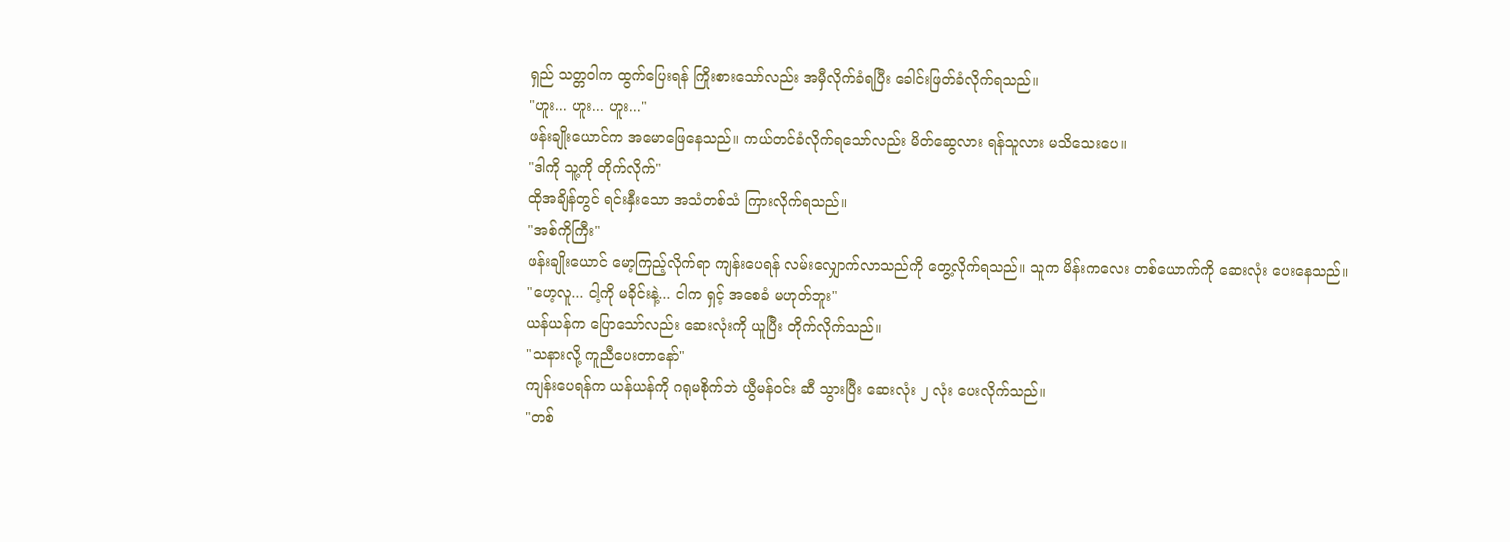ရှည် သတ္တဝါက ထွက်ပြေးရန် ကြိုးစားသော်လည်း အမှီလိုက်ခံရပြီး ခေါင်းဖြတ်ခံလိုက်ရသည်။
"ဟူး... ဟူး... ဟူး..."
ဖန်းချိုးယောင်က အမောဖြေနေသည်။ ကယ်တင်ခံလိုက်ရသော်လည်း မိတ်ဆွေလား ရန်သူလား မသိသေးပေ။
"ဒါကို သူ့ကို တိုက်လိုက်"
ထိုအချိန်တွင် ရင်းနှီးသော အသံတစ်သံ ကြားလိုက်ရသည်။
"အစ်ကိုကြီး"
ဖန်းချိုးယောင် မော့ကြည့်လိုက်ရာ ကျန်းပေရန် လမ်းလျှောက်လာသည်ကို တွေ့လိုက်ရသည်။ သူက မိန်းကလေး တစ်ယောက်ကို ဆေးလုံး ပေးနေသည်။
"ဟေ့လူ... ငါ့ကို မခိုင်းနဲ့... ငါက ရှင့် အစေခံ မဟုတ်ဘူး"
ယန်ယန်က ပြောသော်လည်း ဆေးလုံးကို ယူပြီး တိုက်လိုက်သည်။
"သနားလို့ ကူညီပေးတာနော်"
ကျန်းပေရန်က ယန်ယန်ကို ဂရုမစိုက်ဘဲ ယွီမန်ဝင်း ဆီ သွားပြီး ဆေးလုံး ၂ လုံး ပေးလိုက်သည်။
"တစ်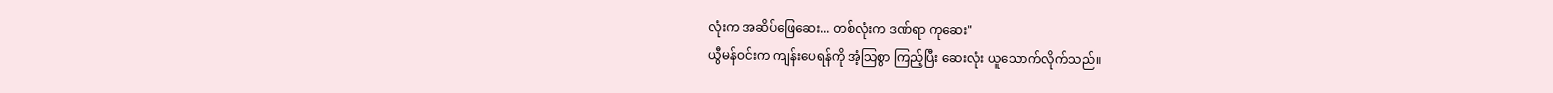လုံးက အဆိပ်ဖြေဆေး... တစ်လုံးက ဒဏ်ရာ ကုဆေး"
ယွီမန်ဝင်းက ကျန်းပေရန်ကို အံ့သြစွာ ကြည့်ပြီး ဆေးလုံး ယူသောက်လိုက်သည်။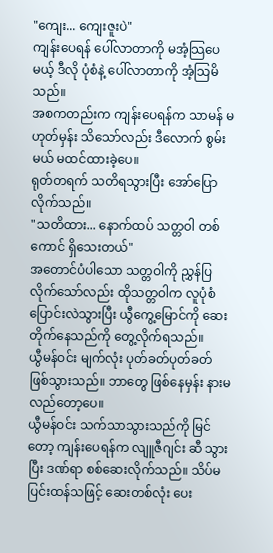"ကျေး... ကျေးဇူးပဲ"
ကျန်းပေရန် ပေါ်လာတာကို မအံ့သြပေမယ့် ဒီလို ပုံစံနဲ့ ပေါ်လာတာကို အံ့သြမိသည်။
အစကတည်းက ကျန်းပေရန်က သာမန် မဟုတ်မှန်း သိသော်လည်း ဒီလောက် စွမ်းမယ် မထင်ထားခဲ့ပေ။
ရုတ်တရက် သတိရသွားပြီး အော်ပြောလိုက်သည်။
"သတိထား... နောက်ထပ် သတ္တဝါ တစ်ကောင် ရှိသေးတယ်"
အတောင်ပံပါသော သတ္တဝါကို ညွှန်ပြလိုက်သော်လည်း ထိုသတ္တဝါက လူပုံစံ ပြောင်းလဲသွားပြီး ယွီကွေ့မြောင်ကို ဆေးတိုက်နေသည်ကို တွေ့လိုက်ရသည်။
ယွီမန်ဝင်း မျက်လုံး ပုတ်ခတ်ပုတ်ခတ် ဖြစ်သွားသည်။ ဘာတွေ ဖြစ်နေမှန်း နားမလည်တော့ပေ။
ယွီမန်ဝင်း သက်သာသွားသည်ကို မြင်တော့ ကျန်းပေရန်က လျူဇီဂျင်း ဆီ သွားပြီး ဒဏ်ရာ စစ်ဆေးလိုက်သည်။ သိပ်မပြင်းထန်သဖြင့် ဆေးတစ်လုံး ပေး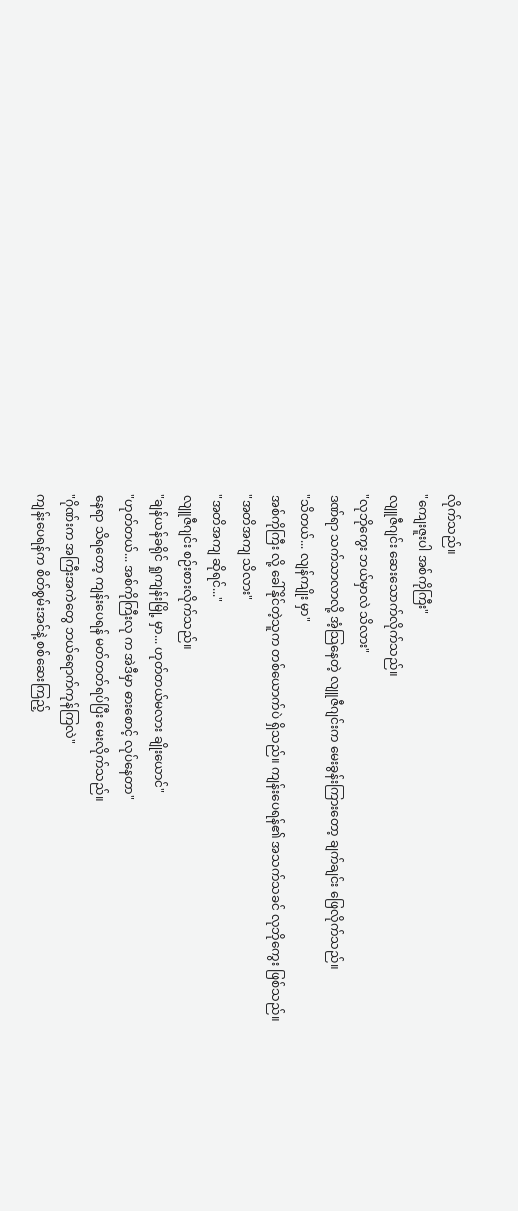လိုက်သည်။
"ကျေးဇူးပါ အစ်ကိုကြီး"
လျူဇီဂျင်း ဆေးသောက်လိုက်သည်။
"လုဘိုကွေး ဘယ်မှာလဲ သိလား"
ဒဏ်ရာ သက်သာလာလို့ အံ့သြနေတဲ့ လျူဇီဂျင်းက မေးခွန်းကြားတော့ ချက်ချင်း ဖြေလိုက်သည်။
"သိတယ်... လျန်ကျိုး မှာ"
အစ်ကိုကြီး လို့ ခေါ်နိုင်တဲ့သူက တစ်ယောက်ပဲ ရှိသည်။ ကျန်းပေရန်၏ အသက်သခင် လုဘိုကွေး ဖြစ်သည်။
"အတိအကျ သိလား"
"အတိအကျ ဆိုရင်..."
လျူဇီဂျင်း စဉ်းစားလိုက်သည်။
"ချန်ယန်ခရိုင် ရှုကျန်းမြို့ မှာ... ဟုတ်တယ်မလား ချိုးယောင်"
"ဟုတ်တယ်... အစ်ကိုကြီးလု က အဲဒီမှာ ဓားစောင့် လုပ်နေတာ"
နေရာ သိရတော့ ကျန်းပေရန် မတ်တတ်ရပ်ပြီး မေးလိုက်သည်။
"ဂိုဏ်းက အကြီးအကဲတွေ ဘယ်ရောက်ကုန်ကြလဲ"
ကျန်းပေရန်က စိတ်စွမ်းအင်နဲ့ စစ်ဆေးကြည့်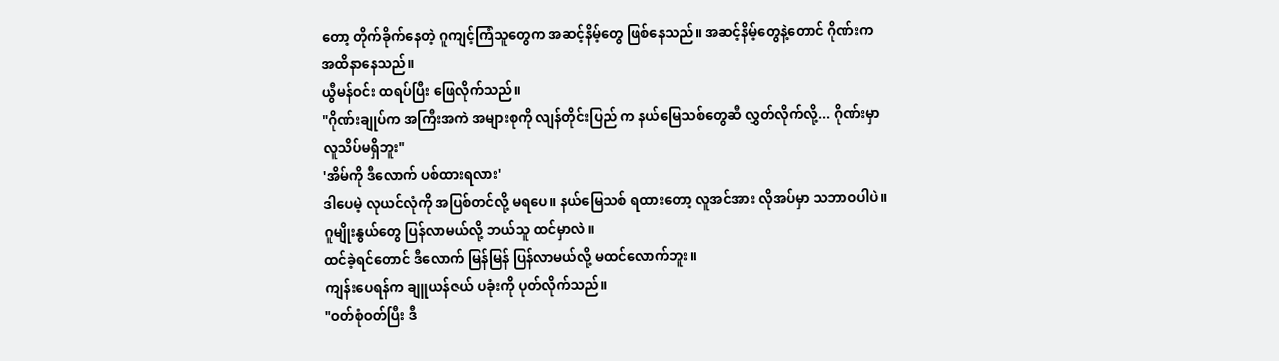တော့ တိုက်ခိုက်နေတဲ့ ဂူကျင့်ကြံသူတွေက အဆင့်နိမ့်တွေ ဖြစ်နေသည်။ အဆင့်နိမ့်တွေနဲ့တောင် ဂိုဏ်းက အထိနာနေသည်။
ယွီမန်ဝင်း ထရပ်ပြီး ဖြေလိုက်သည်။
"ဂိုဏ်းချုပ်က အကြီးအကဲ အများစုကို လျန်တိုင်းပြည် က နယ်မြေသစ်တွေဆီ လွှတ်လိုက်လို့... ဂိုဏ်းမှာ လူသိပ်မရှိဘူး"
'အိမ်ကို ဒီလောက် ပစ်ထားရလား'
ဒါပေမဲ့ လုယင်လုံကို အပြစ်တင်လို့ မရပေ။ နယ်မြေသစ် ရထားတော့ လူအင်အား လိုအပ်မှာ သဘာဝပါပဲ။ ဂူမျိုးနွယ်တွေ ပြန်လာမယ်လို့ ဘယ်သူ ထင်မှာလဲ။
ထင်ခဲ့ရင်တောင် ဒီလောက် မြန်မြန် ပြန်လာမယ်လို့ မထင်လောက်ဘူး။
ကျန်းပေရန်က ချူယန်ဇယ် ပခုံးကို ပုတ်လိုက်သည်။
"ဝတ်စုံဝတ်ပြီး ဒီ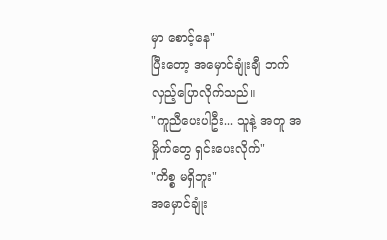မှာ စောင့်နေ"
ပြီးတော့ အမှောင်ချုံးချီ ဘက် လှည့်ပြောလိုက်သည်။
"ကူညီပေးပါဦး... သူနဲ့ အတူ အမှိုက်တွေ ရှင်းပေးလိုက်"
"ကိစ္စ မရှိဘူး"
အမှောင်ချုံး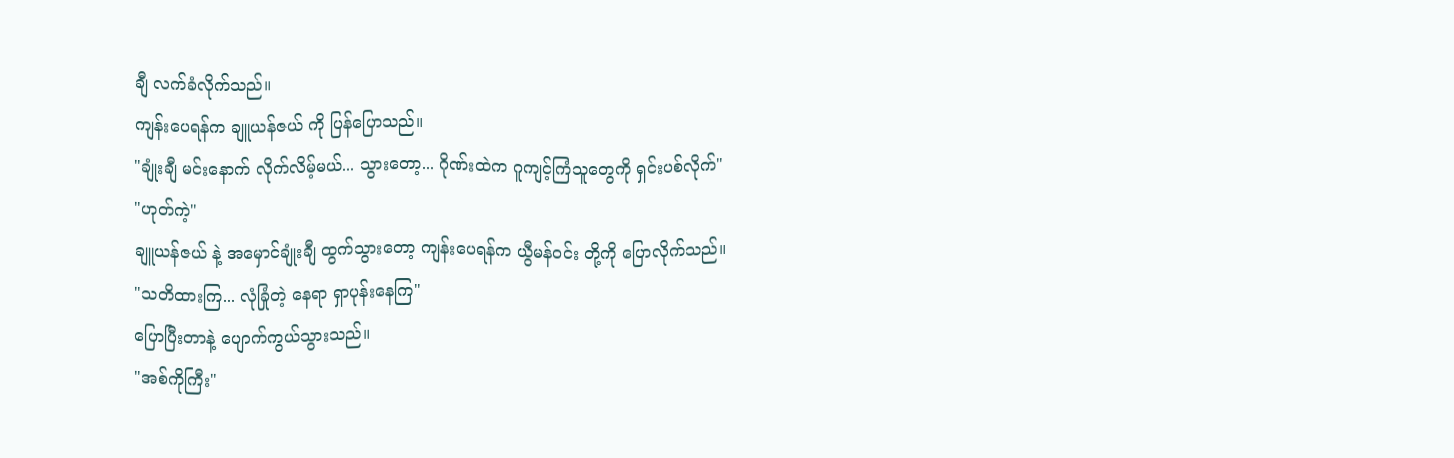ချီ လက်ခံလိုက်သည်။
ကျန်းပေရန်က ချူယန်ဇယ် ကို ပြန်ပြောသည်။
"ချုံးချီ မင်းနောက် လိုက်လိမ့်မယ်... သွားတော့... ဂိုဏ်းထဲက ဂူကျင့်ကြံသူတွေကို ရှင်းပစ်လိုက်"
"ဟုတ်ကဲ့"
ချူယန်ဇယ် နဲ့ အမှောင်ချုံးချီ ထွက်သွားတော့ ကျန်းပေရန်က ယွီမန်ဝင်း တို့ကို ပြောလိုက်သည်။
"သတိထားကြ... လုံခြုံတဲ့ နေရာ ရှာပုန်းနေကြ"
ပြောပြီးတာနဲ့ ပျောက်ကွယ်သွားသည်။
"အစ်ကိုကြီး"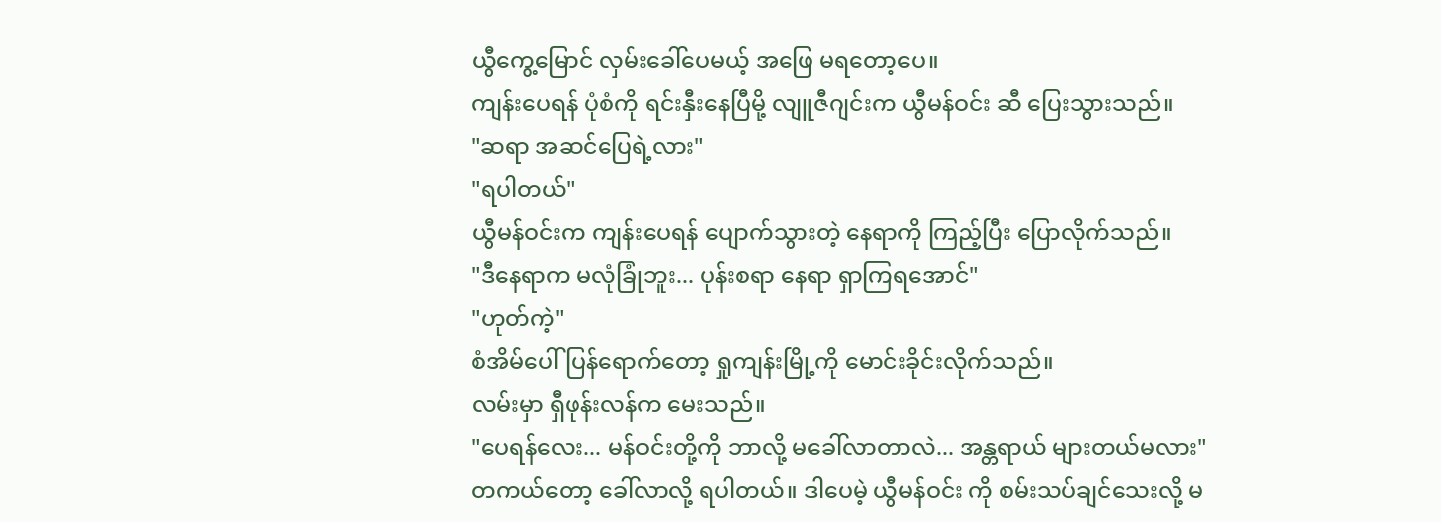ယွီကွေ့မြောင် လှမ်းခေါ်ပေမယ့် အဖြေ မရတော့ပေ။
ကျန်းပေရန် ပုံစံကို ရင်းနှီးနေပြီမို့ လျူဇီဂျင်းက ယွီမန်ဝင်း ဆီ ပြေးသွားသည်။
"ဆရာ အဆင်ပြေရဲ့လား"
"ရပါတယ်"
ယွီမန်ဝင်းက ကျန်းပေရန် ပျောက်သွားတဲ့ နေရာကို ကြည့်ပြီး ပြောလိုက်သည်။
"ဒီနေရာက မလုံခြုံဘူး... ပုန်းစရာ နေရာ ရှာကြရအောင်"
"ဟုတ်ကဲ့"
စံအိမ်ပေါ် ပြန်ရောက်တော့ ရှုကျန်းမြို့ကို မောင်းခိုင်းလိုက်သည်။
လမ်းမှာ ရှီဖုန်းလန်က မေးသည်။
"ပေရန်လေး... မန်ဝင်းတို့ကို ဘာလို့ မခေါ်လာတာလဲ... အန္တရာယ် များတယ်မလား"
တကယ်တော့ ခေါ်လာလို့ ရပါတယ်။ ဒါပေမဲ့ ယွီမန်ဝင်း ကို စမ်းသပ်ချင်သေးလို့ မ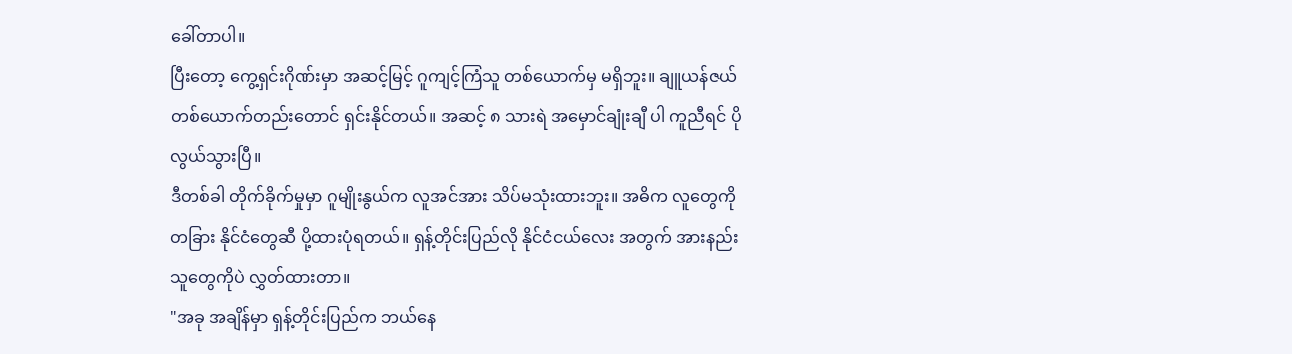ခေါ်တာပါ။
ပြီးတော့ ကွေ့ရှင်းဂိုဏ်းမှာ အဆင့်မြင့် ဂူကျင့်ကြံသူ တစ်ယောက်မှ မရှိဘူး။ ချူယန်ဇယ် တစ်ယောက်တည်းတောင် ရှင်းနိုင်တယ်။ အဆင့် ၈ သားရဲ အမှောင်ချုံးချီ ပါ ကူညီရင် ပိုလွယ်သွားပြီ။
ဒီတစ်ခါ တိုက်ခိုက်မှုမှာ ဂူမျိုးနွယ်က လူအင်အား သိပ်မသုံးထားဘူး။ အဓိက လူတွေကို တခြား နိုင်ငံတွေဆီ ပို့ထားပုံရတယ်။ ရှန့်တိုင်းပြည်လို နိုင်ငံငယ်လေး အတွက် အားနည်းသူတွေကိုပဲ လွှတ်ထားတာ။
"အခု အချိန်မှာ ရှန့်တိုင်းပြည်က ဘယ်နေ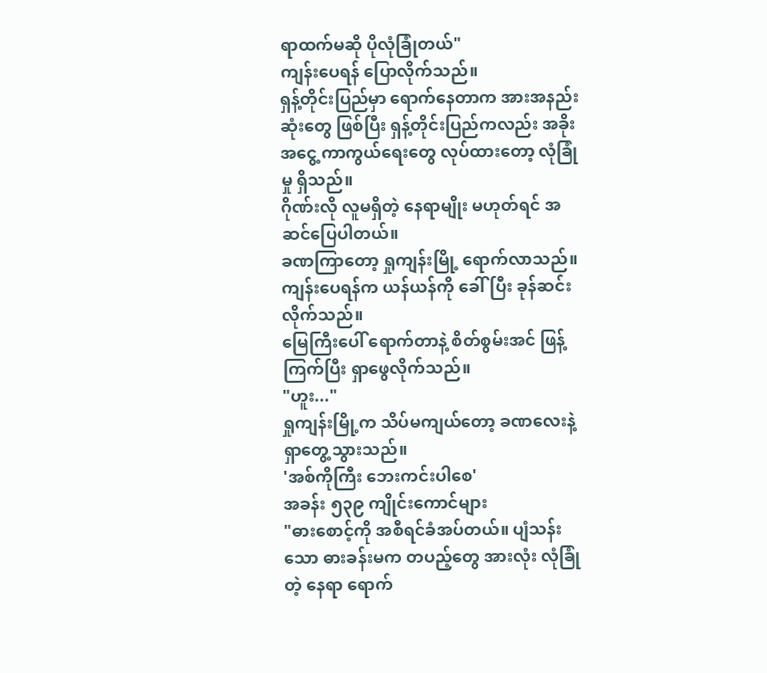ရာထက်မဆို ပိုလုံခြုံတယ်"
ကျန်းပေရန် ပြောလိုက်သည်။
ရှန့်တိုင်းပြည်မှာ ရောက်နေတာက အားအနည်းဆုံးတွေ ဖြစ်ပြီး ရှန့်တိုင်းပြည်ကလည်း အခိုးအငွေ့ ကာကွယ်ရေးတွေ လုပ်ထားတော့ လုံခြုံမှု ရှိသည်။
ဂိုဏ်းလို လူမရှိတဲ့ နေရာမျိုး မဟုတ်ရင် အဆင်ပြေပါတယ်။
ခဏကြာတော့ ရှုကျန်းမြို့ ရောက်လာသည်။ ကျန်းပေရန်က ယန်ယန်ကို ခေါ်ပြီး ခုန်ဆင်းလိုက်သည်။
မြေကြီးပေါ် ရောက်တာနဲ့ စိတ်စွမ်းအင် ဖြန့်ကြက်ပြီး ရှာဖွေလိုက်သည်။
"ဟူး..."
ရှုကျန်းမြို့က သိပ်မကျယ်တော့ ခဏလေးနဲ့ ရှာတွေ့သွားသည်။
'အစ်ကိုကြီး ဘေးကင်းပါစေ'
အခန်း ၅၃၉ ကျိုင်းကောင်များ
"ဓားစောင့်ကို အစီရင်ခံအပ်တယ်။ ပျံသန်းသော ဓားခန်းမက တပည့်တွေ အားလုံး လုံခြုံတဲ့ နေရာ ရောက်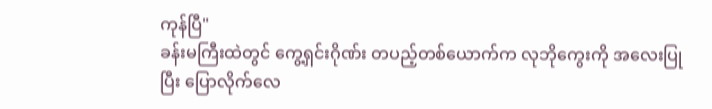ကုန်ပြီ"
ခန်းမကြီးထဲတွင် ကွေ့ရှင်းဂိုဏ်း တပည့်တစ်ယောက်က လုဘိုကွေးကို အလေးပြုပြီး ပြောလိုက်လေ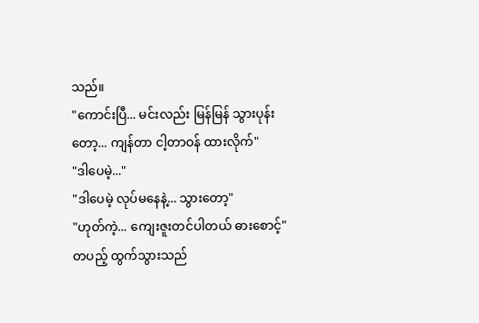သည်။
"ကောင်းပြီ... မင်းလည်း မြန်မြန် သွားပုန်းတော့... ကျန်တာ ငါ့တာဝန် ထားလိုက်"
"ဒါပေမဲ့..."
"ဒါပေမဲ့ လုပ်မနေနဲ့... သွားတော့"
"ဟုတ်ကဲ့... ကျေးဇူးတင်ပါတယ် ဓားစောင့်"
တပည့် ထွက်သွားသည်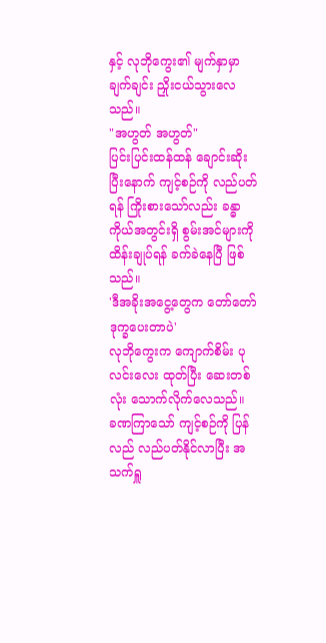နှင့် လုဘိုကွေး၏ မျက်နှာမှာ ချက်ချင်း ညှိုးငယ်သွားလေသည်။
"အဟွတ် အဟွတ်"
ပြင်းပြင်းထန်ထန် ချောင်းဆိုးပြီးနောက် ကျင့်စဉ်ကို လည်ပတ်ရန် ကြိုးစားသော်လည်း ခန္ဓာကိုယ်အတွင်းရှိ စွမ်းအင်များကို ထိန်းချုပ်ရန် ခက်ခဲနေပြီ ဖြစ်သည်။
'ဒီအခိုးအငွေ့တွေက တော်တော် ဒုက္ခပေးတာပဲ'
လုဘိုကွေးက ကျောက်စိမ်း ပုလင်းလေး ထုတ်ပြီး ဆေးတစ်လုံး သောက်လိုက်လေသည်။
ခဏကြာသော် ကျင့်စဉ်ကို ပြန်လည် လည်ပတ်နိုင်လာပြီး အသက်ရှူ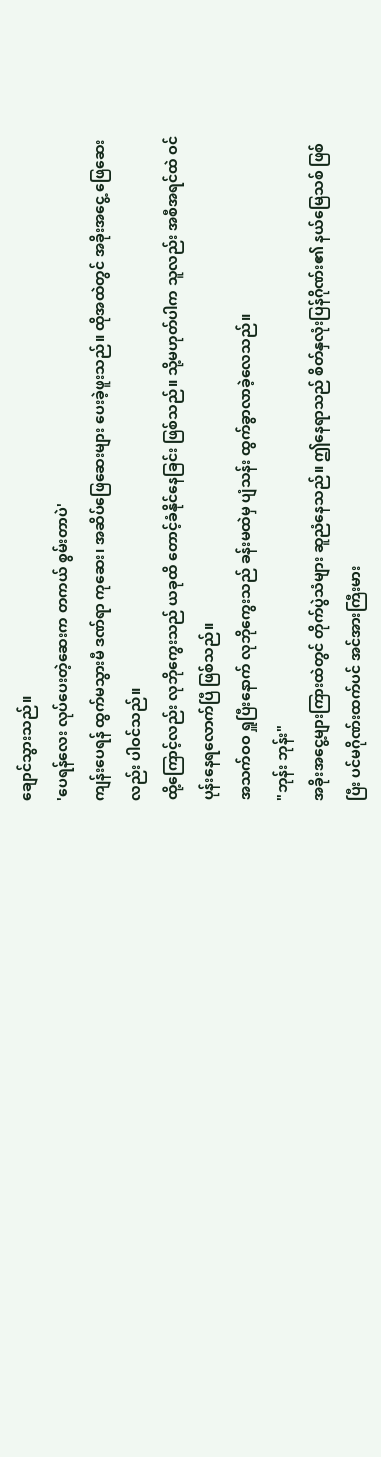ချောင်သွားသည်။
'ပေရန်လေး လုပ်ပေးတဲ့ဆေးက တကယ် စွမ်းတာပဲ'
ကျန်းပေရန် ထွက်မသွားမီ ဒဏ်ရာ ကုဆေး၊ အဆိပ်ဖြေဆေးများ ပေးခဲ့ဖူးသည်။ ထိုအထဲတွင် အခိုးအငွေ့ ဖြေဆေးလည်း ပါဝင်သည်။
ထို့ကြောင့်လည်း လုဘိုကွေးသည် ယခုထိ တောင့်ခံနိုင်နေခြင်း ဖြစ်သည်။ သို့မဟုတ်ပါက သူလည်း အစီအရင်ထဲ ဝင်ပုန်းနေရလောက်ပြီ ဖြစ်သည်။
အသက်ဝဝ ရှူပြီးနောက် လုဘိုကွေးသည် ခန်းမထဲမှ ပျံသန်း ထွက်ခွာလာခဲ့လေသည်။
"ဘုန်း ဘုန်း"
အခိုးအငွေ့များကြားထဲတွင် တိုက်ပွဲသံများ ဆူညံနေသည်။ ဤနေရာသည် စိတ်နှလုံးပြန်ဂိုဏ်း၏ နယ်မြေသစ် ဖြစ်ပြီး ပင်မဂိုဏ်းထက်ပင် အင်အားကြီးမား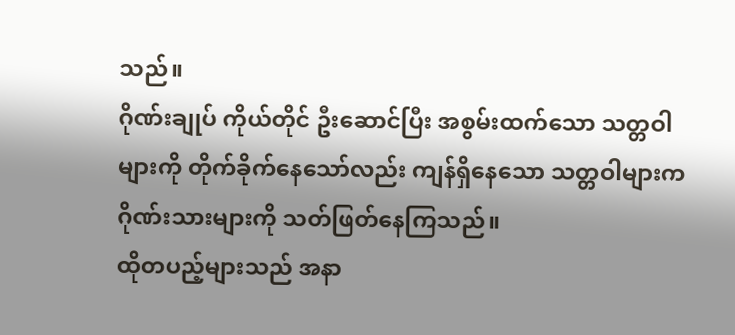သည်။
ဂိုဏ်းချုပ် ကိုယ်တိုင် ဦးဆောင်ပြီး အစွမ်းထက်သော သတ္တဝါများကို တိုက်ခိုက်နေသော်လည်း ကျန်ရှိနေသော သတ္တဝါများက ဂိုဏ်းသားများကို သတ်ဖြတ်နေကြသည်။
ထိုတပည့်များသည် အနာ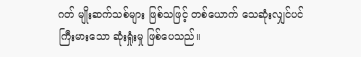ဂတ် မျိုးဆက်သစ်များ ဖြစ်သဖြင့် တစ်ယောက် သေဆုံးလျှင်ပင် ကြီးမားသော ဆုံးရှုံးမှု ဖြစ်ပေသည်။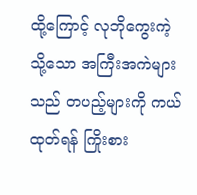ထို့ကြောင့် လုဘိုကွေးကဲ့သို့သော အကြီးအကဲများသည် တပည့်များကို ကယ်ထုတ်ရန် ကြိုးစား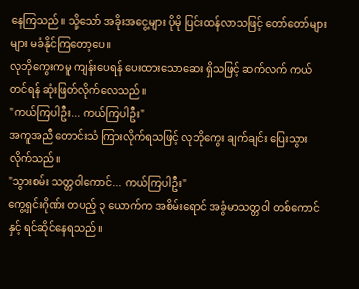နေကြသည်။ သို့သော် အခိုးအငွေ့များ ပိုမို ပြင်းထန်လာသဖြင့် တော်တော်များများ မခံနိုင်ကြတော့ပေ။
လုဘိုကွေးကမူ ကျန်းပေရန် ပေးထားသောဆေး ရှိသဖြင့် ဆက်လက် ကယ်တင်ရန် ဆုံးဖြတ်လိုက်လေသည်။
"ကယ်ကြပါဦး... ကယ်ကြပါဦး"
အကူအညီ တောင်းသံ ကြားလိုက်ရသဖြင့် လုဘိုကွေး ချက်ချင်း ပြေးသွားလိုက်သည်။
"သွားစမ်း သတ္တဝါကောင်... ကယ်ကြပါဦး"
ကွေ့ရှင်းဂိုဏ်း တပည့် ၃ ယောက်က အစိမ်းရောင် အခွံမာသတ္တဝါ တစ်ကောင်နှင့် ရင်ဆိုင်နေရသည်။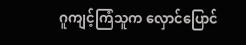ဂူကျင့်ကြံသူက လှောင်ပြောင်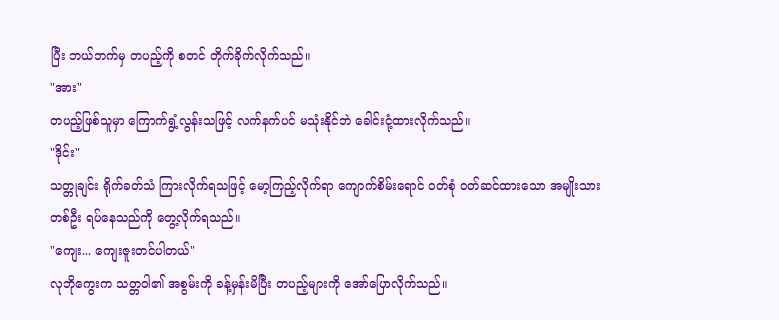ပြီး ဘယ်ဘက်မှ တပည့်ကို စတင် တိုက်ခိုက်လိုက်သည်။
"အား"
တပည့်ဖြစ်သူမှာ ကြောက်ရွံ့လွန်းသဖြင့် လက်နက်ပင် မသုံးနိုင်ဘဲ ခေါင်းငုံ့ထားလိုက်သည်။
"ဒိုင်း"
သတ္တုချင်း ရိုက်ခတ်သံ ကြားလိုက်ရသဖြင့် မော့ကြည့်လိုက်ရာ ကျောက်စိမ်းရောင် ဝတ်စုံ ဝတ်ဆင်ထားသော အမျိုးသား တစ်ဦး ရပ်နေသည်ကို တွေ့လိုက်ရသည်။
"ကျေး... ကျေးဇူးတင်ပါတယ်"
လုဘိုကွေးက သတ္တဝါ၏ အစွမ်းကို ခန့်မှန်းမိပြီး တပည့်များကို အော်ပြောလိုက်သည်။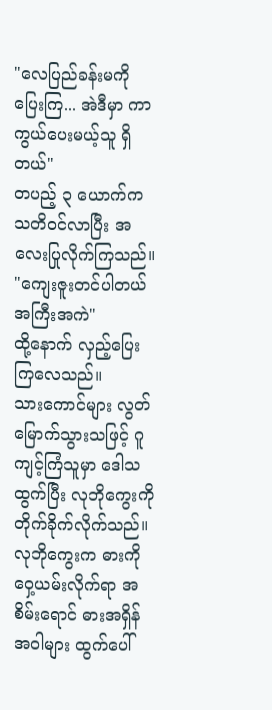"လေပြည်ခန်းမကို ပြေးကြ... အဲဒီမှာ ကာကွယ်ပေးမယ့်သူ ရှိတယ်"
တပည့် ၃ ယောက်က သတိဝင်လာပြီး အလေးပြုလိုက်ကြသည်။
"ကျေးဇူးတင်ပါတယ် အကြီးအကဲ"
ထို့နောက် လှည့်ပြေးကြလေသည်။
သားကောင်များ လွတ်မြောက်သွားသဖြင့် ဂူကျင့်ကြံသူမှာ ဒေါသထွက်ပြီး လုဘိုကွေးကို တိုက်ခိုက်လိုက်သည်။
လုဘိုကွေးက ဓားကို ဝှေ့ယမ်းလိုက်ရာ အစိမ်းရောင် ဓားအရှိန်အဝါများ ထွက်ပေါ်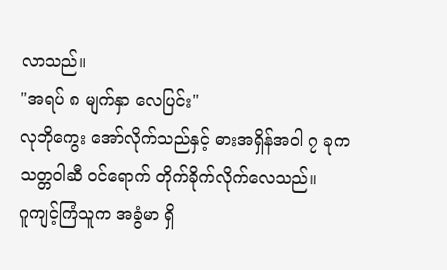လာသည်။
"အရပ် ၈ မျက်နှာ လေပြင်း"
လုဘိုကွေး အော်လိုက်သည်နှင့် ဓားအရှိန်အဝါ ၇ ခုက သတ္တဝါဆီ ဝင်ရောက် တိုက်ခိုက်လိုက်လေသည်။
ဂူကျင့်ကြံသူက အခွံမာ ရှိ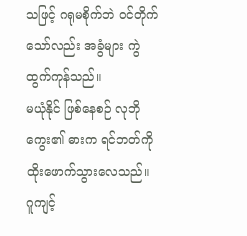သဖြင့် ဂရုမစိုက်ဘဲ ဝင်တိုက်သော်လည်း အခွံများ ကွဲထွက်ကုန်သည်။
မယုံနိုင် ဖြစ်နေစဉ် လုဘိုကွေး၏ ဓားက ရင်ဘတ်ကို ထိုးဖောက်သွားလေသည်။
ဂူကျင့်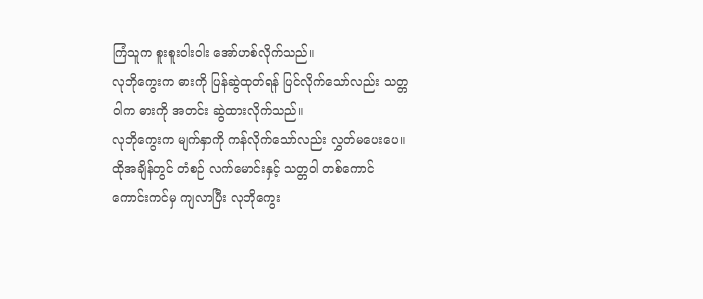ကြံသူက စူးစူးဝါးဝါး အော်ဟစ်လိုက်သည်။
လုဘိုကွေးက ဓားကို ပြန်ဆွဲထုတ်ရန် ပြင်လိုက်သော်လည်း သတ္တဝါက ဓားကို အတင်း ဆွဲထားလိုက်သည်။
လုဘိုကွေးက မျက်နှာကို ကန်လိုက်သော်လည်း လွှတ်မပေးပေ။
ထိုအချိန်တွင် တံစဉ် လက်မောင်းနှင့် သတ္တဝါ တစ်ကောင် ကောင်းကင်မှ ကျလာပြီး လုဘိုကွေး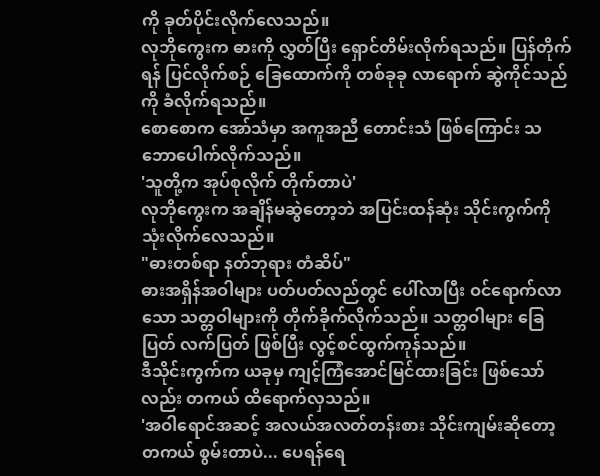ကို ခုတ်ပိုင်းလိုက်လေသည်။
လုဘိုကွေးက ဓားကို လွှတ်ပြီး ရှောင်တိမ်းလိုက်ရသည်။ ပြန်တိုက်ရန် ပြင်လိုက်စဉ် ခြေထောက်ကို တစ်ခုခု လာရောက် ဆွဲကိုင်သည်ကို ခံလိုက်ရသည်။
စောစောက အော်သံမှာ အကူအညီ တောင်းသံ ဖြစ်ကြောင်း သဘောပေါက်လိုက်သည်။
'သူတို့က အုပ်စုလိုက် တိုက်တာပဲ'
လုဘိုကွေးက အချိန်မဆွဲတော့ဘဲ အပြင်းထန်ဆုံး သိုင်းကွက်ကို သုံးလိုက်လေသည်။
"ဓားတစ်ရာ နတ်ဘုရား တံဆိပ်"
ဓားအရှိန်အဝါများ ပတ်ပတ်လည်တွင် ပေါ်လာပြီး ဝင်ရောက်လာသော သတ္တဝါများကို တိုက်ခိုက်လိုက်သည်။ သတ္တဝါများ ခြေပြတ် လက်ပြတ် ဖြစ်ပြီး လွင့်စင်ထွက်ကုန်သည်။
ဒီသိုင်းကွက်က ယခုမှ ကျင့်ကြံအောင်မြင်ထားခြင်း ဖြစ်သော်လည်း တကယ် ထိရောက်လှသည်။
'အဝါရောင်အဆင့် အလယ်အလတ်တန်းစား သိုင်းကျမ်းဆိုတော့ တကယ် စွမ်းတာပဲ... ပေရန်ရေ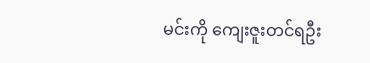မင်းကို ကျေးဇူးတင်ရဦး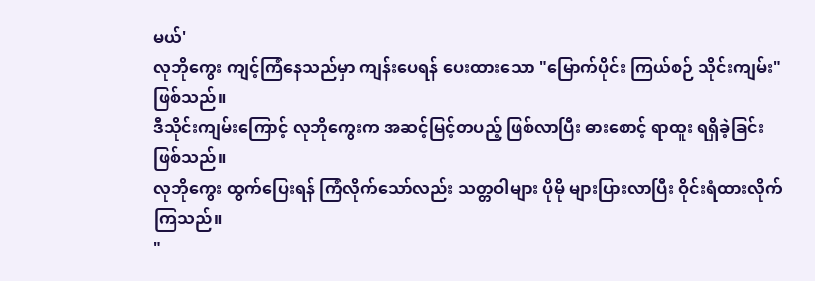မယ်'
လုဘိုကွေး ကျင့်ကြံနေသည်မှာ ကျန်းပေရန် ပေးထားသော "မြောက်ပိုင်း ကြယ်စဉ် သိုင်းကျမ်း" ဖြစ်သည်။
ဒီသိုင်းကျမ်းကြောင့် လုဘိုကွေးက အဆင့်မြင့်တပည့် ဖြစ်လာပြီး ဓားစောင့် ရာထူး ရရှိခဲ့ခြင်း ဖြစ်သည်။
လုဘိုကွေး ထွက်ပြေးရန် ကြံလိုက်သော်လည်း သတ္တဝါများ ပိုမို များပြားလာပြီး ဝိုင်းရံထားလိုက်ကြသည်။
"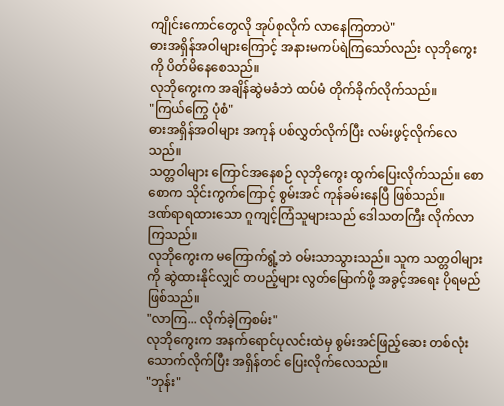ကျိုင်းကောင်တွေလို အုပ်စုလိုက် လာနေကြတာပဲ"
ဓားအရှိန်အဝါများကြောင့် အနားမကပ်ရဲကြသော်လည်း လုဘိုကွေးကို ပိတ်မိနေစေသည်။
လုဘိုကွေးက အချိန်ဆွဲမခံဘဲ ထပ်မံ တိုက်ခိုက်လိုက်သည်။
"ကြယ်ကြွေ ပုံစံ"
ဓားအရှိန်အဝါများ အကုန် ပစ်လွှတ်လိုက်ပြီး လမ်းဖွင့်လိုက်လေသည်။
သတ္တဝါများ ကြောင်အနေစဉ် လုဘိုကွေး ထွက်ပြေးလိုက်သည်။ စောစောက သိုင်းကွက်ကြောင့် စွမ်းအင် ကုန်ခမ်းနေပြီ ဖြစ်သည်။
ဒဏ်ရာရထားသော ဂူကျင့်ကြံသူများသည် ဒေါသတကြီး လိုက်လာကြသည်။
လုဘိုကွေးက မကြောက်ရွံ့ဘဲ ဝမ်းသာသွားသည်။ သူက သတ္တဝါများကို ဆွဲထားနိုင်လျှင် တပည့်များ လွတ်မြောက်ဖို့ အခွင့်အရေး ပိုရမည် ဖြစ်သည်။
"လာကြ... လိုက်ခဲ့ကြစမ်း"
လုဘိုကွေးက အနက်ရောင်ပုလင်းထဲမှ စွမ်းအင်ဖြည့်ဆေး တစ်လုံး သောက်လိုက်ပြီး အရှိန်တင် ပြေးလိုက်လေသည်။
"ဘုန်း"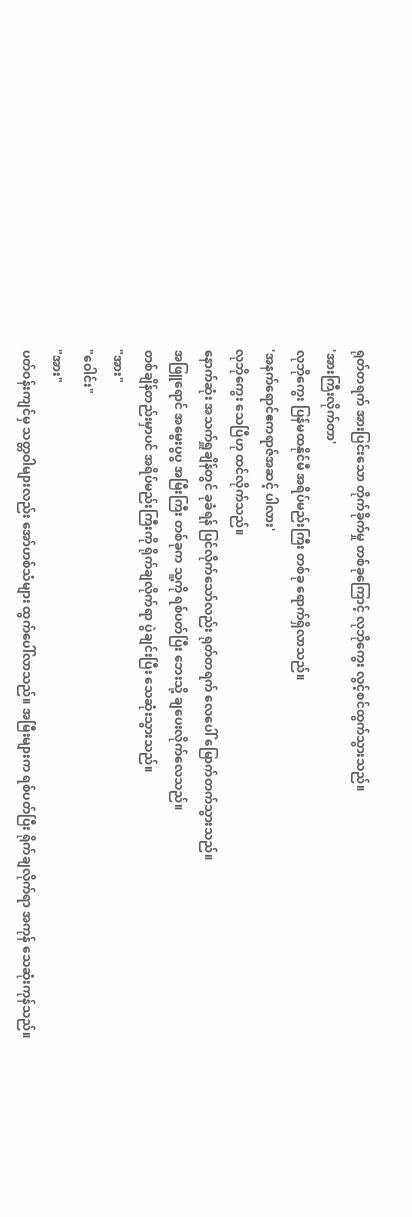ရုတ်တရက် အားပြင်းသော တိုက်ခိုက်မှု တစ်ခုကြောင့် လုဘိုကွေး လွင့်စင်ထွက်သွားသည်။
'အားကြီးလိုက်တာ'
လုဘိုကွေး ပြန်မထနိုင်မီ အရိပ်မည်းကြီး တစ်ခု ရောက်ရှိလာသည်။
'အနက်ရောင်ဧကရာဇ်အဆင့် ပါလား'
လုဘိုကွေး သေပြီဟု ထင်လိုက်သည်။
နောက်ဆုံး အသက်ရှူချိန်တွင် ခုခံရန် ပြင်လိုက်သော်လည်း ရုတ်တရက် လေပေါ် မြောက်တက်သွားသည်။
အဖြူရောင် အမွေးပွပွ အမြီးကြီး တစ်ခုက သူ့ကို ရစ်ပတ်ပြီး ဘေးသို့ ချပေးလိုက်လေသည်။
တစ်ချိန်တည်းမှာပင် အရိပ်မည်းကြီးကို ရိုက်ချလိုက်ရာ ပွဲချင်းပြီး သေဆုံးသွားသည်။
"အား"
"ဝေါင်း"
"အား"
ပတ်ဝန်းကျင်မှ သတ္တဝါများလည်း အော်ဟစ်သံများ ထွက်ပေါ်လာသည်။ အမြီးများက ရစ်ပတ်ပြီး ရိုက်ချလိုက်ရာ အကုန် သေဆုံးကုန်သည်။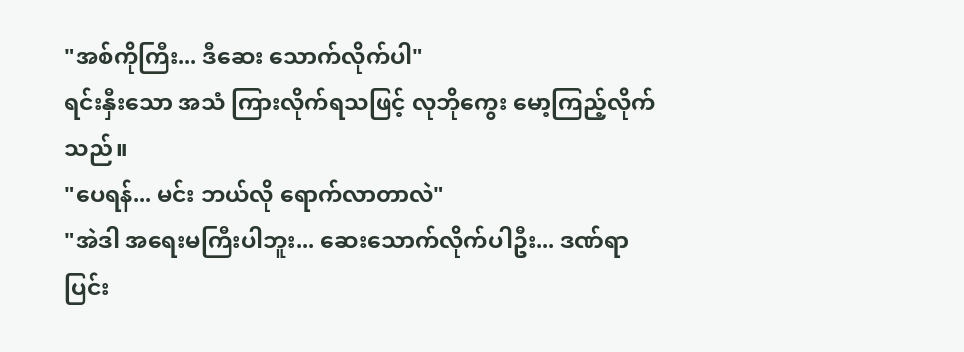"အစ်ကိုကြီး... ဒီဆေး သောက်လိုက်ပါ"
ရင်းနှီးသော အသံ ကြားလိုက်ရသဖြင့် လုဘိုကွေး မော့ကြည့်လိုက်သည်။
"ပေရန်... မင်း ဘယ်လို ရောက်လာတာလဲ"
"အဲဒါ အရေးမကြီးပါဘူး... ဆေးသောက်လိုက်ပါဦး... ဒဏ်ရာ ပြင်း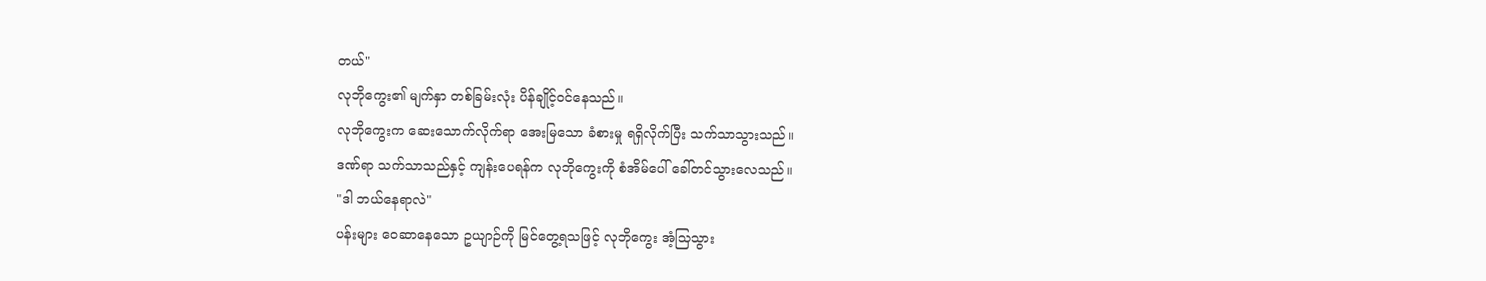တယ်"
လုဘိုကွေး၏ မျက်နှာ တစ်ခြမ်းလုံး ပိန်ချိုင့်ဝင်နေသည်။
လုဘိုကွေးက ဆေးသောက်လိုက်ရာ အေးမြသော ခံစားမှု ရရှိလိုက်ပြီး သက်သာသွားသည်။
ဒဏ်ရာ သက်သာသည်နှင့် ကျန်းပေရန်က လုဘိုကွေးကို စံအိမ်ပေါ် ခေါ်တင်သွားလေသည်။
"ဒါ ဘယ်နေရာလဲ"
ပန်းများ ဝေဆာနေသော ဥယျာဉ်ကို မြင်တွေ့ရသဖြင့် လုဘိုကွေး အံ့သြသွား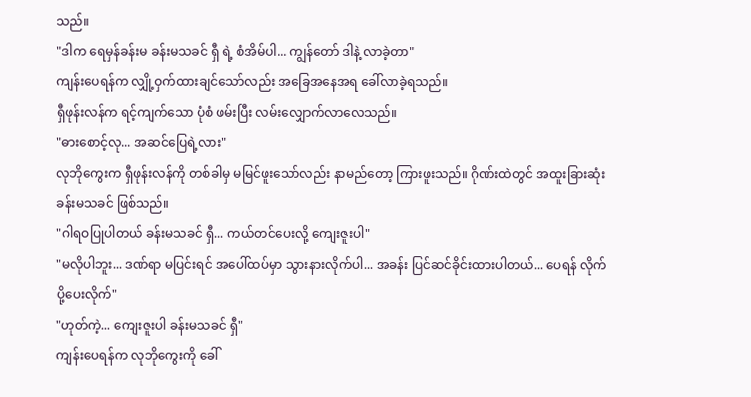သည်။
"ဒါက ရေမှန်ခန်းမ ခန်းမသခင် ရှီ ရဲ့ စံအိမ်ပါ... ကျွန်တော် ဒါနဲ့ လာခဲ့တာ"
ကျန်းပေရန်က လျှို့ဝှက်ထားချင်သော်လည်း အခြေအနေအရ ခေါ်လာခဲ့ရသည်။
ရှီဖုန်းလန်က ရင့်ကျက်သော ပုံစံ ဖမ်းပြီး လမ်းလျှောက်လာလေသည်။
"ဓားစောင့်လု... အဆင်ပြေရဲ့လား"
လုဘိုကွေးက ရှီဖုန်းလန်ကို တစ်ခါမှ မမြင်ဖူးသော်လည်း နာမည်တော့ ကြားဖူးသည်။ ဂိုဏ်းထဲတွင် အထူးခြားဆုံး ခန်းမသခင် ဖြစ်သည်။
"ဂါရဝပြုပါတယ် ခန်းမသခင် ရှီ... ကယ်တင်ပေးလို့ ကျေးဇူးပါ"
"မလိုပါဘူး... ဒဏ်ရာ မပြင်းရင် အပေါ်ထပ်မှာ သွားနားလိုက်ပါ... အခန်း ပြင်ဆင်ခိုင်းထားပါတယ်... ပေရန် လိုက်ပို့ပေးလိုက်"
"ဟုတ်ကဲ့... ကျေးဇူးပါ ခန်းမသခင် ရှီ"
ကျန်းပေရန်က လုဘိုကွေးကို ခေါ်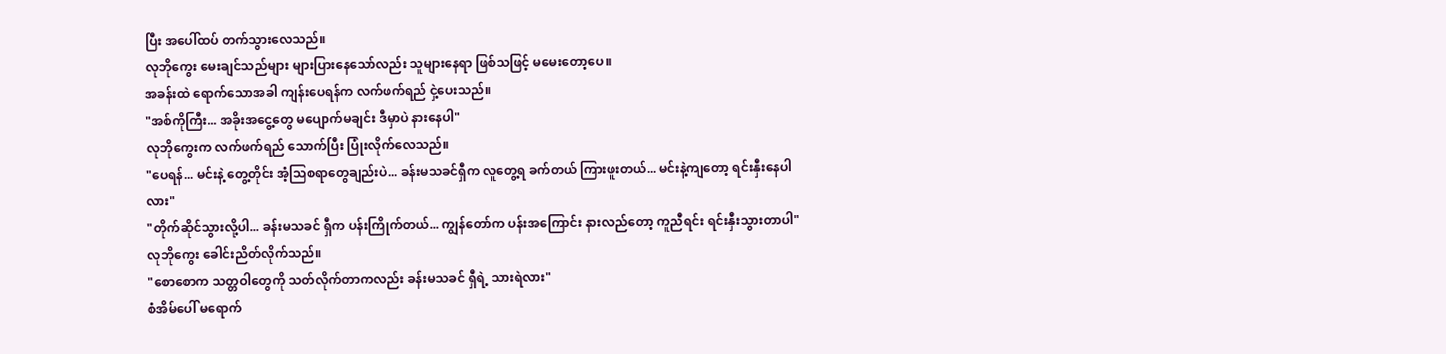ပြီး အပေါ်ထပ် တက်သွားလေသည်။
လုဘိုကွေး မေးချင်သည်များ များပြားနေသော်လည်း သူများနေရာ ဖြစ်သဖြင့် မမေးတော့ပေ။
အခန်းထဲ ရောက်သောအခါ ကျန်းပေရန်က လက်ဖက်ရည် ငှဲ့ပေးသည်။
"အစ်ကိုကြီး... အခိုးအငွေ့တွေ မပျောက်မချင်း ဒီမှာပဲ နားနေပါ"
လုဘိုကွေးက လက်ဖက်ရည် သောက်ပြီး ပြုံးလိုက်လေသည်။
"ပေရန်... မင်းနဲ့ တွေ့တိုင်း အံ့သြစရာတွေချည်းပဲ... ခန်းမသခင်ရှီက လူတွေ့ရ ခက်တယ် ကြားဖူးတယ်... မင်းနဲ့ကျတော့ ရင်းနှီးနေပါလား"
"တိုက်ဆိုင်သွားလို့ပါ... ခန်းမသခင် ရှီက ပန်းကြိုက်တယ်... ကျွန်တော်က ပန်းအကြောင်း နားလည်တော့ ကူညီရင်း ရင်းနှီးသွားတာပါ"
လုဘိုကွေး ခေါင်းညိတ်လိုက်သည်။
"စောစောက သတ္တဝါတွေကို သတ်လိုက်တာကလည်း ခန်းမသခင် ရှီရဲ့ သားရဲလား"
စံအိမ်ပေါ် မရောက်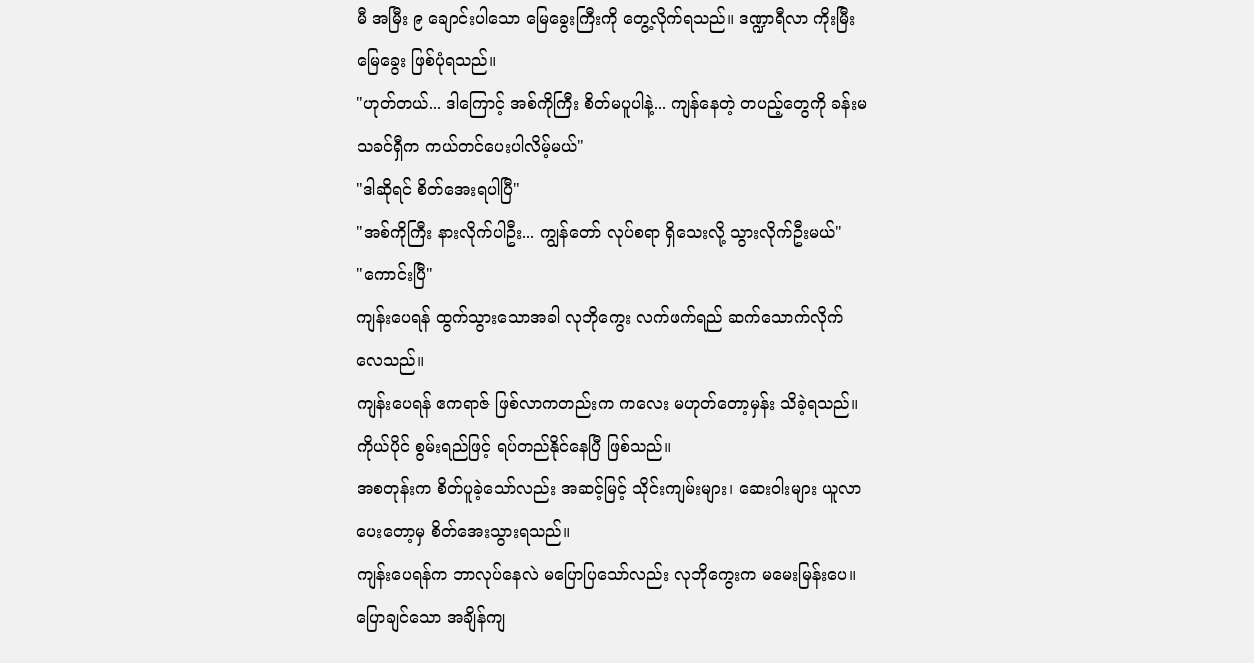မီ အမြီး ၉ ချောင်းပါသော မြေခွေးကြီးကို တွေ့လိုက်ရသည်။ ဒဏ္ဍာရီလာ ကိုးမြီးမြေခွေး ဖြစ်ပုံရသည်။
"ဟုတ်တယ်... ဒါကြောင့် အစ်ကိုကြီး စိတ်မပူပါနဲ့... ကျန်နေတဲ့ တပည့်တွေကို ခန်းမသခင်ရှီက ကယ်တင်ပေးပါလိမ့်မယ်"
"ဒါဆိုရင် စိတ်အေးရပါပြီ"
"အစ်ကိုကြီး နားလိုက်ပါဦး... ကျွန်တော် လုပ်စရာ ရှိသေးလို့ သွားလိုက်ဦးမယ်"
"ကောင်းပြီ"
ကျန်းပေရန် ထွက်သွားသောအခါ လုဘိုကွေး လက်ဖက်ရည် ဆက်သောက်လိုက်လေသည်။
ကျန်းပေရန် ဧကရာဇ် ဖြစ်လာကတည်းက ကလေး မဟုတ်တော့မှန်း သိခဲ့ရသည်။ ကိုယ်ပိုင် စွမ်းရည်ဖြင့် ရပ်တည်နိုင်နေပြီ ဖြစ်သည်။
အစတုန်းက စိတ်ပူခဲ့သော်လည်း အဆင့်မြင့် သိုင်းကျမ်းများ၊ ဆေးဝါးများ ယူလာပေးတော့မှ စိတ်အေးသွားရသည်။
ကျန်းပေရန်က ဘာလုပ်နေလဲ မပြောပြသော်လည်း လုဘိုကွေးက မမေးမြန်းပေ။ ပြောချင်သော အချိန်ကျ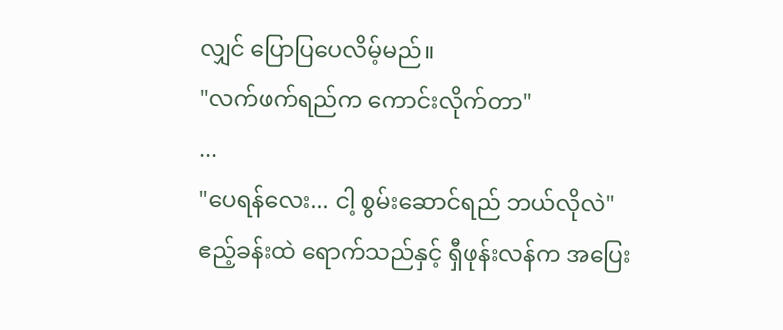လျှင် ပြောပြပေလိမ့်မည်။
"လက်ဖက်ရည်က ကောင်းလိုက်တာ"
...
"ပေရန်လေး... ငါ့ စွမ်းဆောင်ရည် ဘယ်လိုလဲ"
ဧည့်ခန်းထဲ ရောက်သည်နှင့် ရှီဖုန်းလန်က အပြေး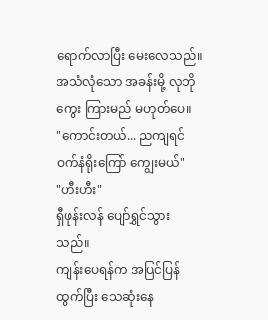ရောက်လာပြီး မေးလေသည်။
အသံလုံသော အခန်းမို့ လုဘိုကွေး ကြားမည် မဟုတ်ပေ။
"ကောင်းတယ်... ညကျရင် ဝက်နံရိုးကြော် ကျွေးမယ်"
"ဟီးဟီး"
ရှီဖုန်းလန် ပျော်ရွှင်သွားသည်။
ကျန်းပေရန်က အပြင်ပြန်ထွက်ပြီး သေဆုံးနေ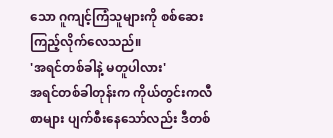သော ဂူကျင့်ကြံသူများကို စစ်ဆေးကြည့်လိုက်လေသည်။
'အရင်တစ်ခါနဲ့ မတူပါလား'
အရင်တစ်ခါတုန်းက ကိုယ်တွင်းကလီစာများ ပျက်စီးနေသော်လည်း ဒီတစ်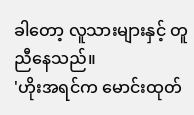ခါတော့ လူသားများနှင့် တူညီနေသည်။
'ဟိုးအရင်က မောင်းထုတ်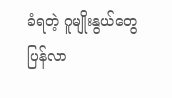ခံရတဲ့ ဂူမျိုးနွယ်တွေ ပြန်လာ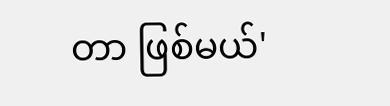တာ ဖြစ်မယ်'